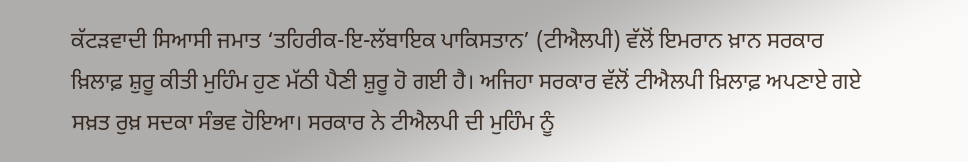ਕੱਟੜਵਾਦੀ ਸਿਆਸੀ ਜਮਾਤ ‘ਤਹਿਰੀਕ-ਇ-ਲੱਬਾਇਕ ਪਾਕਿਸਤਾਨ’ (ਟੀਐਲਪੀ) ਵੱਲੋਂ ਇਮਰਾਨ ਖ਼ਾਨ ਸਰਕਾਰ ਖ਼ਿਲਾਫ਼ ਸ਼ੁਰੂ ਕੀਤੀ ਮੁਹਿੰਮ ਹੁਣ ਮੱਠੀ ਪੈਣੀ ਸ਼ੁਰੂ ਹੋ ਗਈ ਹੈ। ਅਜਿਹਾ ਸਰਕਾਰ ਵੱਲੋਂ ਟੀਐਲਪੀ ਖ਼ਿਲਾਫ਼ ਅਪਣਾਏ ਗਏ ਸਖ਼ਤ ਰੁਖ਼ ਸਦਕਾ ਸੰਭਵ ਹੋਇਆ। ਸਰਕਾਰ ਨੇ ਟੀਐਲਪੀ ਦੀ ਮੁਹਿੰਮ ਨੂੰ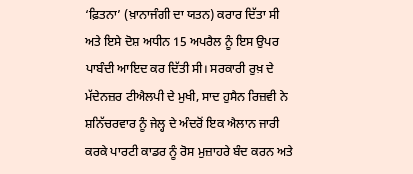‘ਫ਼ਿਤਨਾ’ (ਖ਼ਾਨਾਜੰਗੀ ਦਾ ਯਤਨ) ਕਰਾਰ ਦਿੱਤਾ ਸੀ ਅਤੇ ਇਸੇ ਦੋਸ਼ ਅਧੀਨ 15 ਅਪਰੈਲ ਨੂੰ ਇਸ ਉਪਰ ਪਾਬੰਦੀ ਆਇਦ ਕਰ ਦਿੱਤੀ ਸੀ। ਸਰਕਾਰੀ ਰੁਖ਼ ਦੇ ਮੱਦੇਨਜ਼ਰ ਟੀਐਲਪੀ ਦੇ ਮੁਖੀ, ਸਾਦ ਹੁਸੈਨ ਰਿਜ਼ਵੀ ਨੇ ਸ਼ਨਿੱਚਰਵਾਰ ਨੂੰ ਜੇਲ੍ਹ ਦੇ ਅੰਦਰੋਂ ਇਕ ਐਲਾਨ ਜਾਰੀ ਕਰਕੇ ਪਾਰਟੀ ਕਾਡਰ ਨੂੰ ਰੋਸ ਮੁਜ਼ਾਹਰੇ ਬੰਦ ਕਰਨ ਅਤੇ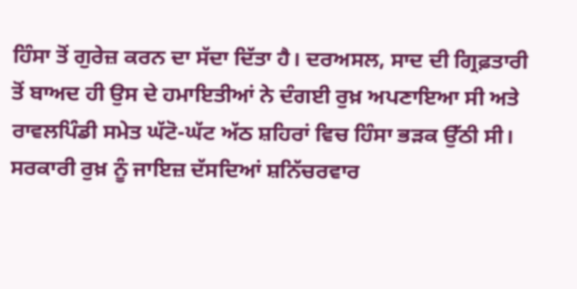ਹਿੰਸਾ ਤੋਂ ਗੁਰੇਜ਼ ਕਰਨ ਦਾ ਸੱਦਾ ਦਿੱਤਾ ਹੈ। ਦਰਅਸਲ, ਸਾਦ ਦੀ ਗ੍ਰਿਫ਼ਤਾਰੀ ਤੋਂ ਬਾਅਦ ਹੀ ਉਸ ਦੇ ਹਮਾਇਤੀਆਂ ਨੇ ਦੰਗਈ ਰੁਖ਼ ਅਪਣਾਇਆ ਸੀ ਅਤੇ ਰਾਵਲਪਿੰਡੀ ਸਮੇਤ ਘੱਟੋ-ਘੱਟ ਅੱਠ ਸ਼ਹਿਰਾਂ ਵਿਚ ਹਿੰਸਾ ਭੜਕ ਉੱਠੀ ਸੀ।
ਸਰਕਾਰੀ ਰੁਖ਼ ਨੂੰ ਜਾਇਜ਼ ਦੱਸਦਿਆਂ ਸ਼ਨਿੱਚਰਵਾਰ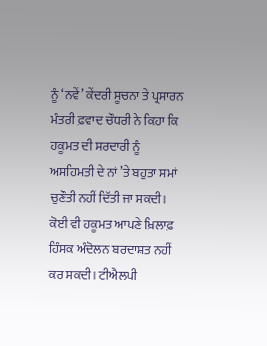ਨੂੰ ‘ਨਵੇਂ’ ਕੇਂਦਰੀ ਸੂਚਨਾ ਤੇ ਪ੍ਰਸਾਰਨ ਮੰਤਰੀ ਫ਼ਵਾਦ ਚੌਧਰੀ ਨੇ ਕਿਹਾ ਕਿ ਹਕੂਮਤ ਦੀ ਸਰਦਾਰੀ ਨੂੰ ਅਸਹਿਮਤੀ ਦੇ ਨਾਂ ’ਤੇ ਬਹੁਤਾ ਸਮਾਂ ਚੁਣੌਤੀ ਨਹੀਂ ਦਿੱਤੀ ਜਾ ਸਕਦੀ। ਕੋਈ ਵੀ ਹਕੂਮਤ ਆਪਣੇ ਖ਼ਿਲਾਫ਼ ਹਿੰਸਕ ਅੰਦੋਲਨ ਬਰਦਾਸ਼ਤ ਨਹੀਂ ਕਰ ਸਕਦੀ। ਟੀਐਲਪੀ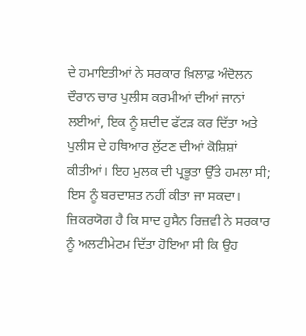ਦੇ ਹਮਾਇਤੀਆਂ ਨੇ ਸਰਕਾਰ ਖ਼ਿਲਾਫ਼ ਅੰਦੋਲਨ ਦੌਰਾਨ ਚਾਰ ਪੁਲੀਸ ਕਰਮੀਆਂ ਦੀਆਂ ਜਾਨਾਂ ਲਈਆਂ, ਇਕ ਨੂੰ ਸ਼ਦੀਦ ਫੱਟੜ ਕਰ ਦਿੱਤਾ ਅਤੇ ਪੁਲੀਸ ਦੇ ਹਥਿਆਰ ਲੁੱਟਣ ਦੀਆਂ ਕੋਸ਼ਿਸ਼ਾਂ ਕੀਤੀਆਂ। ਇਹ ਮੁਲਕ ਦੀ ਪ੍ਰਭੂਤਾ ਉੱਤੇ ਹਮਲਾ ਸੀ; ਇਸ ਨੂੰ ਬਰਦਾਸ਼ਤ ਨਹੀਂ ਕੀਤਾ ਜਾ ਸਕਦਾ।
ਜ਼ਿਕਰਯੋਗ ਹੈ ਕਿ ਸਾਦ ਹੁਸੈਨ ਰਿਜ਼ਵੀ ਨੇ ਸਰਕਾਰ ਨੂੰ ਅਲਟੀਮੇਟਮ ਦਿੱਤਾ ਹੋਇਆ ਸੀ ਕਿ ਉਹ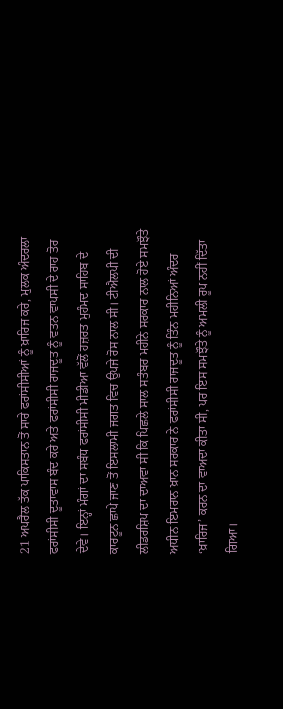21 ਅਪਰੈਲ ਤੱਕ ਪਾਕਿਸਤਾਨ ਤੋਂ ਸਾਰੇ ਫਰਾਂਸੀਸੀਆਂ ਨੂੰ ਖ਼ਾਰਿਜ ਕਰੇ, ਮੁਲਕ ਅੰਦਰਲਾ ਫਰਾਂਸੀਸੀ ਦੂਤਾਵਾਸ ਬੰਦ ਕਰੇ ਅਤੇ ਫਰਾਂਸੀਸੀ ਰਾਜਦੂਤ ਨੂੰ ਵਤਨ ਵਾਪਸੀ ਦੇ ਰਾਹ ਤੋਰ ਦੇਵੇ। ਇਨ੍ਹਾਂ ਮੰਗਾਂ ਦਾ ਸਬੰਧ ਫਰਾਂਸੀਸੀ ਮੀਡੀਆ ਵੱਲੋਂ ਹਜ਼ਰਤ ਮੁਹੰਮਦ ਸਾਹਿਬ ਦੇ ਕਾਰਟੂਨ ਛਾਪੇ ਜਾਣ ਤੋਂ ਇਸਲਾਮੀ ਜਗਤ ਵਿਚ ਉਪਜੇ ਰੋਸ ਨਾਲ ਸੀ। ਟੀਐਲਪੀ ਦੀ ਲੀਡਰਸ਼ਿਪ ਦਾ ਦਾਅਵਾ ਸੀ ਕਿ ਪਿਛਲੇ ਸਾਲ ਸਤੰਬਰ ਮਹੀਨੇ ਸਰਕਾਰ ਨਾਲ ਹੋਏ ਸਮਝੌਤੇ ਅਧੀਨ ਇਮਰਾਨ ਖ਼ਾਨ ਸਰਕਾਰ ਨੇ ਫਰਾਂਸੀਸੀ ਰਾਜਦੂਤ ਨੂੰ ਤਿੰਨ ਮਹੀਨਿਆਂ ਅੰਦਰ ‘ਖ਼ਾਰਿਜ’ ਕਰਨ ਦਾ ਵਾਅਦਾ ਕੀਤਾ ਸੀ, ਪਰ ਇਸ ਸਮਝੌਤੇ ਨੂੰ ਅਮਲੀ ਰੂਪ ਨਹੀਂ ਦਿੱਤਾ ਗਿਆ।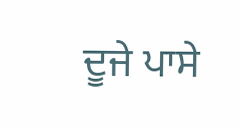ਦੂਜੇ ਪਾਸੇ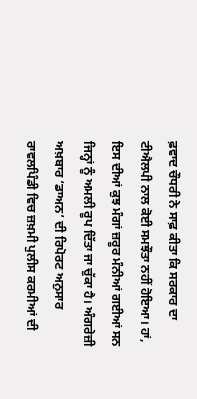ਫ਼ਵਾਦ ਚੌਧਰੀ ਨੇ ਸਾਫ਼ ਕੀਤਾ ਕਿ ਸਰਕਾਰ ਦਾ ਟੀਐਲਪੀ ਨਾਲ ਕੋਈ ਸਮਝੌਤਾ ਨਹੀਂ ਹੋਇਆ। ਹਾਂ, ਇਸ ਦੀਆਂ ਕੁਝ ਮੰਗਾਂ ਜ਼ਰੂਰ ਮੰਨੀਆਂ ਗਈਆਂ ਸਨ ਜਿਨ੍ਹਾਂ ਨੂੰ ਅਮਲੀ ਰੂਪ ਦਿੱਤਾ ਜਾ ਚੁੱਕਾ ਹੈ। ਅੰਗਰੇਜ਼ੀ ਅਖ਼ਬਾਰ ‘ਡਾਅਨ’ ਦੀ ਰਿਪੋਰਟ ਅਨੁਸਾਰ ਰਾਵਲਪਿੰਡੀ ਵਿਚ ਜ਼ਖ਼ਮੀ ਪੁਲੀਸ ਕਰਮੀਆਂ ਦੀ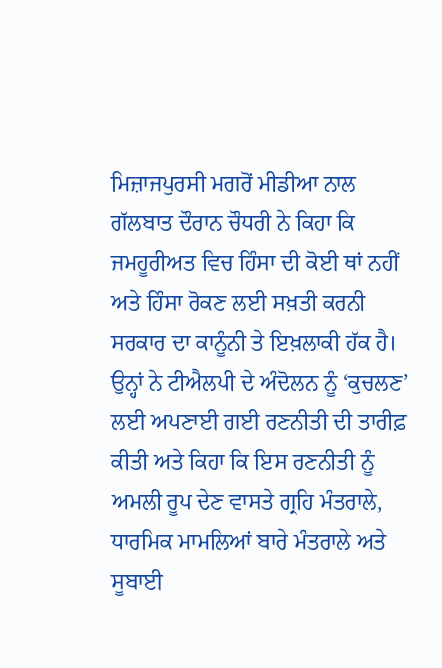ਮਿਜ਼ਾਜਪੁਰਸੀ ਮਗਰੋਂ ਮੀਡੀਆ ਨਾਲ ਗੱਲਬਾਤ ਦੌਰਾਨ ਚੌਧਰੀ ਨੇ ਕਿਹਾ ਕਿ ਜਮਹੂਰੀਅਤ ਵਿਚ ਹਿੰਸਾ ਦੀ ਕੋਈ ਥਾਂ ਨਹੀਂ ਅਤੇ ਹਿੰਸਾ ਰੋਕਣ ਲਈ ਸਖ਼ਤੀ ਕਰਨੀ ਸਰਕਾਰ ਦਾ ਕਾਨੂੰਨੀ ਤੇ ਇਖ਼ਲਾਕੀ ਹੱਕ ਹੈ। ਉਨ੍ਹਾਂ ਨੇ ਟੀਐਲਪੀ ਦੇ ਅੰਦੋਲਨ ਨੂੰ ‘ਕੁਚਲਣ’ ਲਈ ਅਪਣਾਈ ਗਈ ਰਣਨੀਤੀ ਦੀ ਤਾਰੀਫ਼ ਕੀਤੀ ਅਤੇ ਕਿਹਾ ਕਿ ਇਸ ਰਣਨੀਤੀ ਨੂੰ ਅਮਲੀ ਰੂਪ ਦੇਣ ਵਾਸਤੇ ਗ੍ਰਹਿ ਮੰਤਰਾਲੇ, ਧਾਰਮਿਕ ਮਾਮਲਿਆਂ ਬਾਰੇ ਮੰਤਰਾਲੇ ਅਤੇ ਸੂਬਾਈ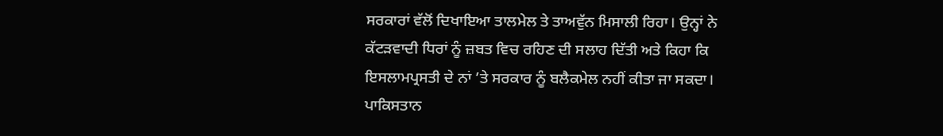ਸਰਕਾਰਾਂ ਵੱਲੋਂ ਦਿਖਾਇਆ ਤਾਲਮੇਲ ਤੇ ਤਾਅਵੁੱਨ ਮਿਸਾਲੀ ਰਿਹਾ। ਉਨ੍ਹਾਂ ਨੇ ਕੱਟੜਵਾਦੀ ਧਿਰਾਂ ਨੂੰ ਜ਼ਬਤ ਵਿਚ ਰਹਿਣ ਦੀ ਸਲਾਹ ਦਿੱਤੀ ਅਤੇ ਕਿਹਾ ਕਿ ਇਸਲਾਮਪ੍ਰਸਤੀ ਦੇ ਨਾਂ ’ਤੇ ਸਰਕਾਰ ਨੂੰ ਬਲੈਕਮੇਲ ਨਹੀਂ ਕੀਤਾ ਜਾ ਸਕਦਾ। ਪਾਕਿਸਤਾਨ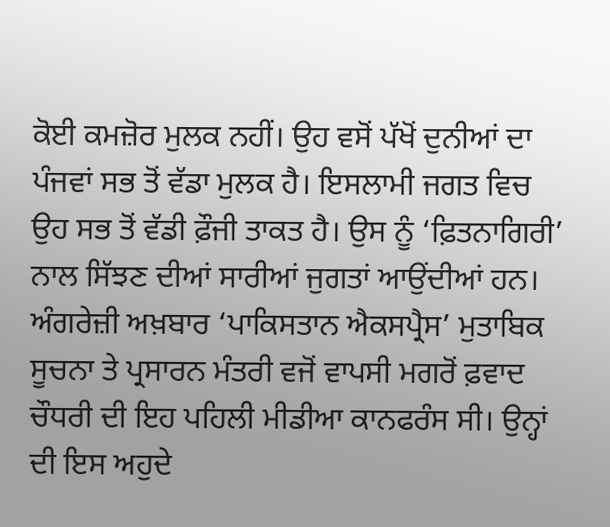ਕੋਈ ਕਮਜ਼ੋਰ ਮੁਲਕ ਨਹੀਂ। ਉਹ ਵਸੋਂ ਪੱਖੋਂ ਦੁਨੀਆਂ ਦਾ ਪੰਜਵਾਂ ਸਭ ਤੋਂ ਵੱਡਾ ਮੁਲਕ ਹੈ। ਇਸਲਾਮੀ ਜਗਤ ਵਿਚ ਉਹ ਸਭ ਤੋਂ ਵੱਡੀ ਫ਼ੌਜੀ ਤਾਕਤ ਹੈ। ਉਸ ਨੂੰ ‘ਫ਼ਿਤਨਾਗਿਰੀ’ ਨਾਲ ਸਿੱਝਣ ਦੀਆਂ ਸਾਰੀਆਂ ਜੁਗਤਾਂ ਆਉਂਦੀਆਂ ਹਨ।
ਅੰਗਰੇਜ਼ੀ ਅਖ਼ਬਾਰ ‘ਪਾਕਿਸਤਾਨ ਐਕਸਪ੍ਰੈਸ’ ਮੁਤਾਬਿਕ ਸੂਚਨਾ ਤੇ ਪ੍ਰਸਾਰਨ ਮੰਤਰੀ ਵਜੋਂ ਵਾਪਸੀ ਮਗਰੋਂ ਫ਼ਵਾਦ ਚੌਧਰੀ ਦੀ ਇਹ ਪਹਿਲੀ ਮੀਡੀਆ ਕਾਨਫਰੰਸ ਸੀ। ਉਨ੍ਹਾਂ ਦੀ ਇਸ ਅਹੁਦੇ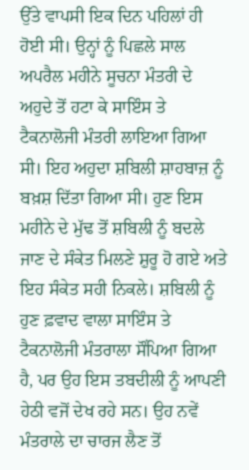ਉੱਤੇ ਵਾਪਸੀ ਇਕ ਦਿਨ ਪਹਿਲਾਂ ਹੀ ਹੋਈ ਸੀ। ਉਨ੍ਹਾਂ ਨੂੰ ਪਿਛਲੇ ਸਾਲ ਅਪਰੈਲ ਮਹੀਨੇ ਸੂਚਨਾ ਮੰਤਰੀ ਦੇ ਅਹੁਦੇ ਤੋਂ ਹਟਾ ਕੇ ਸਾਇੰਸ ਤੇ ਟੈਕਨਾਲੋਜੀ ਮੰਤਰੀ ਲਾਇਆ ਗਿਆ ਸੀ। ਇਹ ਅਹੁਦਾ ਸ਼ਬਿਲੀ ਸ਼ਾਹਬਾਜ਼ ਨੂੰ ਬਖ਼ਸ਼ ਦਿੱਤਾ ਗਿਆ ਸੀ। ਹੁਣ ਇਸ ਮਹੀਨੇ ਦੇ ਮੁੱਢ ਤੋਂ ਸ਼ਬਿਲੀ ਨੂੰ ਬਦਲੇ ਜਾਣ ਦੇ ਸੰਕੇਤ ਮਿਲਣੇ ਸ਼ੁਰੂ ਹੋ ਗਏ ਅਤੇ ਇਹ ਸੰਕੇਤ ਸਹੀ ਨਿਕਲੇ। ਸ਼ਬਿਲੀ ਨੂੰ ਹੁਣ ਫ਼ਵਾਦ ਵਾਲਾ ਸਾਇੰਸ ਤੇ ਟੈਕਨਾਲੋਜੀ ਮੰਤਰਾਲਾ ਸੌਂਪਿਆ ਗਿਆ ਹੈ, ਪਰ ਉਹ ਇਸ ਤਬਦੀਲੀ ਨੂੰ ਆਪਣੀ ਹੇਠੀ ਵਜੋਂ ਦੇਖ ਰਹੇ ਸਨ। ਉਹ ਨਵੇਂ ਮੰਤਰਾਲੇ ਦਾ ਚਾਰਜ ਲੈਣ ਤੋਂ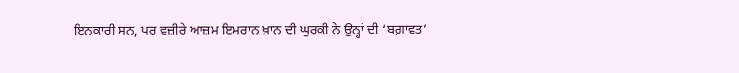ਇਨਕਾਰੀ ਸਨ, ਪਰ ਵਜ਼ੀਰੇ ਆਜ਼ਮ ਇਮਰਾਨ ਖ਼ਾਨ ਦੀ ਘੁਰਕੀ ਨੇ ਉਨ੍ਹਾਂ ਦੀ ‘ਬਗ਼ਾਵਤ’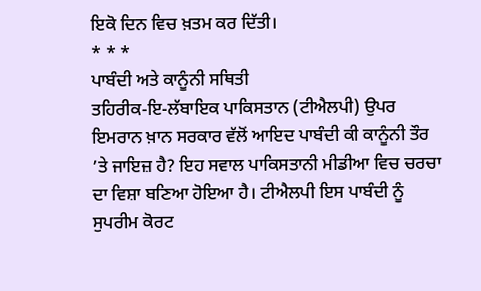ਇਕੋ ਦਿਨ ਵਿਚ ਖ਼ਤਮ ਕਰ ਦਿੱਤੀ।
* * *
ਪਾਬੰਦੀ ਅਤੇ ਕਾਨੂੰਨੀ ਸਥਿਤੀ
ਤਹਿਰੀਕ-ਇ-ਲੱਬਾਇਕ ਪਾਕਿਸਤਾਨ (ਟੀਐਲਪੀ) ਉਪਰ ਇਮਰਾਨ ਖ਼ਾਨ ਸਰਕਾਰ ਵੱਲੋਂ ਆਇਦ ਪਾਬੰਦੀ ਕੀ ਕਾਨੂੰਨੀ ਤੌਰ ’ਤੇ ਜਾਇਜ਼ ਹੈ? ਇਹ ਸਵਾਲ ਪਾਕਿਸਤਾਨੀ ਮੀਡੀਆ ਵਿਚ ਚਰਚਾ ਦਾ ਵਿਸ਼ਾ ਬਣਿਆ ਹੋਇਆ ਹੈ। ਟੀਐਲਪੀ ਇਸ ਪਾਬੰਦੀ ਨੂੰ ਸੁਪਰੀਮ ਕੋਰਟ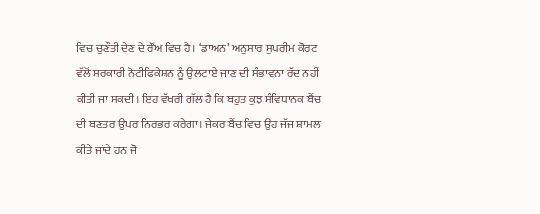ਵਿਚ ਚੁਣੌਤੀ ਦੇਣ ਦੇ ਰੌਂਅ ਵਿਚ ਹੈ। ‘ਡਾਅਨ’ ਅਨੁਸਾਰ ਸੁਪਰੀਮ ਕੋਰਟ ਵੱਲੋਂ ਸਰਕਾਰੀ ਨੋਟੀਫਿਕੇਸ਼ਨ ਨੂੰ ਉਲਟਾਏ ਜਾਣ ਦੀ ਸੰਭਾਵਨਾ ਰੱਦ ਨਹੀਂ ਕੀਤੀ ਜਾ ਸਕਦੀ। ਇਹ ਵੱਖਰੀ ਗੱਲ ਹੈ ਕਿ ਬਹੁਤ ਕੁਝ ਸੰਵਿਧਾਨਕ ਬੈਂਚ ਦੀ ਬਣਤਰ ਉਪਰ ਨਿਰਭਰ ਕਰੇਗਾ। ਜੇਕਰ ਬੈਂਚ ਵਿਚ ਉਹ ਜੱਜ ਸ਼ਾਮਲ ਕੀਤੇ ਜਾਂਦੇ ਹਨ ਜੋ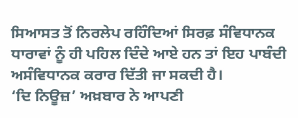ਸਿਆਸਤ ਤੋਂ ਨਿਰਲੇਪ ਰਹਿੰਦਿਆਂ ਸਿਰਫ਼ ਸੰਵਿਧਾਨਕ ਧਾਰਾਵਾਂ ਨੂੰ ਹੀ ਪਹਿਲ ਦਿੰਦੇ ਆਏ ਹਨ ਤਾਂ ਇਹ ਪਾਬੰਦੀ ਅਸੰਵਿਧਾਨਕ ਕਰਾਰ ਦਿੱਤੀ ਜਾ ਸਕਦੀ ਹੈ।
‘ਦਿ ਨਿਊਜ਼’ ਅਖ਼ਬਾਰ ਨੇ ਆਪਣੀ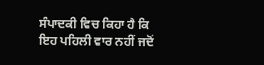ਸੰਪਾਦਕੀ ਵਿਚ ਕਿਹਾ ਹੈ ਕਿ ਇਹ ਪਹਿਲੀ ਵਾਰ ਨਹੀਂ ਜਦੋਂ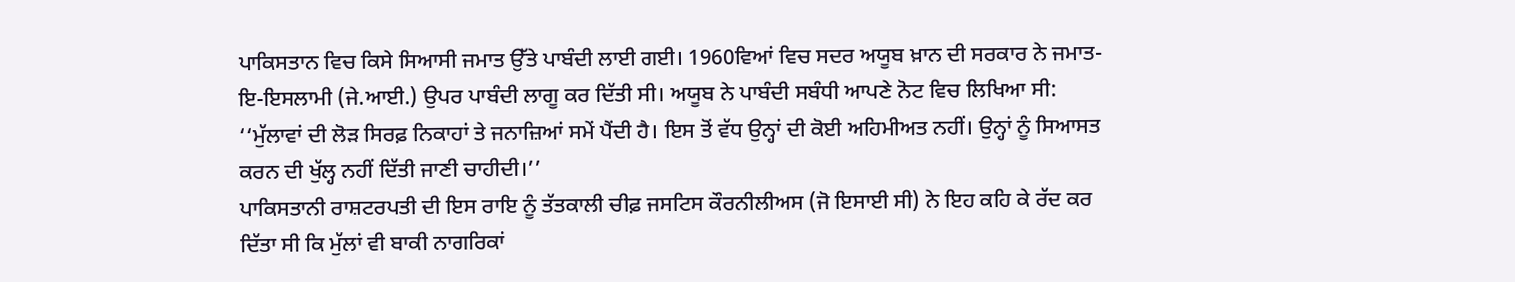ਪਾਕਿਸਤਾਨ ਵਿਚ ਕਿਸੇ ਸਿਆਸੀ ਜਮਾਤ ਉੱਤੇ ਪਾਬੰਦੀ ਲਾਈ ਗਈ। 1960ਵਿਆਂ ਵਿਚ ਸਦਰ ਅਯੂਬ ਖ਼ਾਨ ਦੀ ਸਰਕਾਰ ਨੇ ਜਮਾਤ-ਇ-ਇਸਲਾਮੀ (ਜੇ.ਆਈ.) ਉਪਰ ਪਾਬੰਦੀ ਲਾਗੂ ਕਰ ਦਿੱਤੀ ਸੀ। ਅਯੂਬ ਨੇ ਪਾਬੰਦੀ ਸਬੰਧੀ ਆਪਣੇ ਨੋਟ ਵਿਚ ਲਿਖਿਆ ਸੀ: ‘‘ਮੁੱਲਾਵਾਂ ਦੀ ਲੋੜ ਸਿਰਫ਼ ਨਿਕਾਹਾਂ ਤੇ ਜਨਾਜ਼ਿਆਂ ਸਮੇਂ ਪੈਂਦੀ ਹੈ। ਇਸ ਤੋਂ ਵੱਧ ਉਨ੍ਹਾਂ ਦੀ ਕੋਈ ਅਹਿਮੀਅਤ ਨਹੀਂ। ਉਨ੍ਹਾਂ ਨੂੰ ਸਿਆਸਤ ਕਰਨ ਦੀ ਖੁੱਲ੍ਹ ਨਹੀਂ ਦਿੱਤੀ ਜਾਣੀ ਚਾਹੀਦੀ।’’
ਪਾਕਿਸਤਾਨੀ ਰਾਸ਼ਟਰਪਤੀ ਦੀ ਇਸ ਰਾਇ ਨੂੰ ਤੱਤਕਾਲੀ ਚੀਫ਼ ਜਸਟਿਸ ਕੌਰਨੀਲੀਅਸ (ਜੋ ਇਸਾਈ ਸੀ) ਨੇ ਇਹ ਕਹਿ ਕੇ ਰੱਦ ਕਰ ਦਿੱਤਾ ਸੀ ਕਿ ਮੁੱਲਾਂ ਵੀ ਬਾਕੀ ਨਾਗਰਿਕਾਂ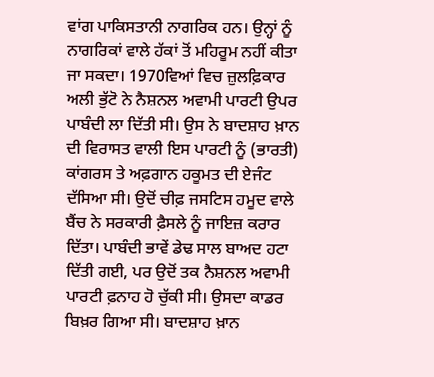ਵਾਂਗ ਪਾਕਿਸਤਾਨੀ ਨਾਗਰਿਕ ਹਨ। ਉਨ੍ਹਾਂ ਨੂੰ ਨਾਗਰਿਕਾਂ ਵਾਲੇ ਹੱਕਾਂ ਤੋਂ ਮਹਿਰੂਮ ਨਹੀਂ ਕੀਤਾ ਜਾ ਸਕਦਾ। 1970ਵਿਆਂ ਵਿਚ ਜ਼ੁਲਫ਼ਿਕਾਰ ਅਲੀ ਭੁੱਟੋ ਨੇ ਨੈਸ਼ਨਲ ਅਵਾਮੀ ਪਾਰਟੀ ਉਪਰ ਪਾਬੰਦੀ ਲਾ ਦਿੱਤੀ ਸੀ। ਉਸ ਨੇ ਬਾਦਸ਼ਾਹ ਖ਼ਾਨ ਦੀ ਵਿਰਾਸਤ ਵਾਲੀ ਇਸ ਪਾਰਟੀ ਨੂੰ (ਭਾਰਤੀ) ਕਾਂਗਰਸ ਤੇ ਅਫ਼ਗਾਨ ਹਕੂਮਤ ਦੀ ਏਜੰਟ ਦੱਸਿਆ ਸੀ। ਉਦੋਂ ਚੀਫ਼ ਜਸਟਿਸ ਹਮੂਦ ਵਾਲੇ ਬੈਂਚ ਨੇ ਸਰਕਾਰੀ ਫ਼ੈਸਲੇ ਨੂੰ ਜਾਇਜ਼ ਕਰਾਰ ਦਿੱਤਾ। ਪਾਬੰਦੀ ਭਾਵੇਂ ਡੇਢ ਸਾਲ ਬਾਅਦ ਹਟਾ ਦਿੱਤੀ ਗਈ, ਪਰ ਉਦੋਂ ਤਕ ਨੈਸ਼ਨਲ ਅਵਾਮੀ ਪਾਰਟੀ ਫ਼ਨਾਹ ਹੋ ਚੁੱਕੀ ਸੀ। ਉਸਦਾ ਕਾਡਰ ਬਿਖ਼ਰ ਗਿਆ ਸੀ। ਬਾਦਸ਼ਾਹ ਖ਼ਾਨ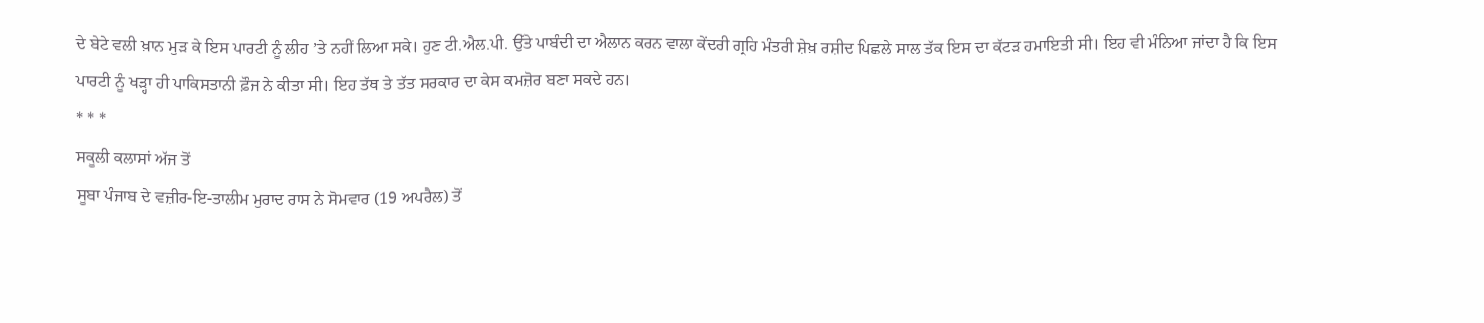ਦੇ ਬੇਟੇ ਵਲੀ ਖ਼ਾਨ ਮੁੜ ਕੇ ਇਸ ਪਾਰਟੀ ਨੂੰ ਲੀਹ ’ਤੇ ਨਹੀਂ ਲਿਆ ਸਕੇ। ਹੁਣ ਟੀ.ਐਲ.ਪੀ. ਉੱਤੇ ਪਾਬੰਦੀ ਦਾ ਐਲਾਨ ਕਰਨ ਵਾਲਾ ਕੇਂਦਰੀ ਗ੍ਰਹਿ ਮੰਤਰੀ ਸ਼ੇਖ਼ ਰਸ਼ੀਦ ਪਿਛਲੇ ਸਾਲ ਤੱਕ ਇਸ ਦਾ ਕੱਟੜ ਹਮਾਇਤੀ ਸੀ। ਇਹ ਵੀ ਮੰਨਿਆ ਜਾਂਦਾ ਹੈ ਕਿ ਇਸ ਪਾਰਟੀ ਨੂੰ ਖੜ੍ਹਾ ਹੀ ਪਾਕਿਸਤਾਨੀ ਫ਼ੌਜ ਨੇ ਕੀਤਾ ਸੀ। ਇਹ ਤੱਥ ਤੇ ਤੱਤ ਸਰਕਾਰ ਦਾ ਕੇਸ ਕਮਜ਼ੋਰ ਬਣਾ ਸਕਦੇ ਹਨ।
* * *
ਸਕੂਲੀ ਕਲਾਸਾਂ ਅੱਜ ਤੋਂ
ਸੂਬਾ ਪੰਜਾਬ ਦੇ ਵਜ਼ੀਰ-ਇ-ਤਾਲੀਮ ਮੁਰਾਦ ਰਾਸ ਨੇ ਸੋਮਵਾਰ (19 ਅਪਰੈਲ) ਤੋਂ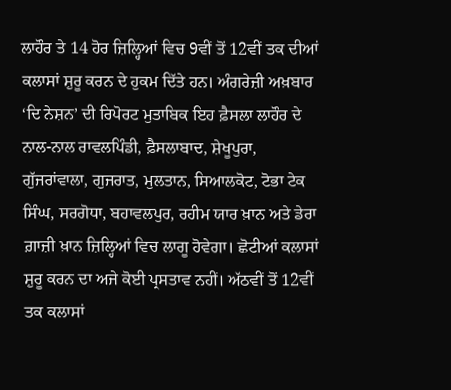ਲਾਹੌਰ ਤੇ 14 ਹੋਰ ਜ਼ਿਲ੍ਹਿਆਂ ਵਿਚ 9ਵੀਂ ਤੋਂ 12ਵੀਂ ਤਕ ਦੀਆਂ ਕਲਾਸਾਂ ਸ਼ੁਰੂ ਕਰਨ ਦੇ ਹੁਕਮ ਦਿੱਤੇ ਹਨ। ਅੰਗਰੇਜ਼ੀ ਅਖ਼ਬਾਰ ‘ਦਿ ਨੇਸ਼ਨ’ ਦੀ ਰਿਪੋਰਟ ਮੁਤਾਬਿਕ ਇਹ ਫ਼ੈਸਲਾ ਲਾਹੌਰ ਦੇ ਨਾਲ-ਨਾਲ ਰਾਵਲਪਿੰਡੀ, ਫ਼ੈਸਲਾਬਾਦ, ਸ਼ੇਖੂਪੁਰਾ, ਗੁੱਜਰਾਂਵਾਲਾ, ਗੁਜਰਾਤ, ਮੁਲਤਾਨ, ਸਿਆਲਕੋਟ, ਟੋਭਾ ਟੇਕ ਸਿੰਘ, ਸਰਗੋਧਾ, ਬਹਾਵਲਪੁਰ, ਰਹੀਮ ਯਾਰ ਖ਼ਾਨ ਅਤੇ ਡੇਰਾ ਗ਼ਾਜ਼ੀ ਖ਼ਾਨ ਜ਼ਿਲ੍ਹਿਆਂ ਵਿਚ ਲਾਗੂ ਹੋਵੇਗਾ। ਛੋਟੀਆਂ ਕਲਾਸਾਂ ਸ਼ੁਰੂ ਕਰਨ ਦਾ ਅਜੇ ਕੋਈ ਪ੍ਰਸਤਾਵ ਨਹੀਂ। ਅੱਠਵੀਂ ਤੋਂ 12ਵੀਂ ਤਕ ਕਲਾਸਾਂ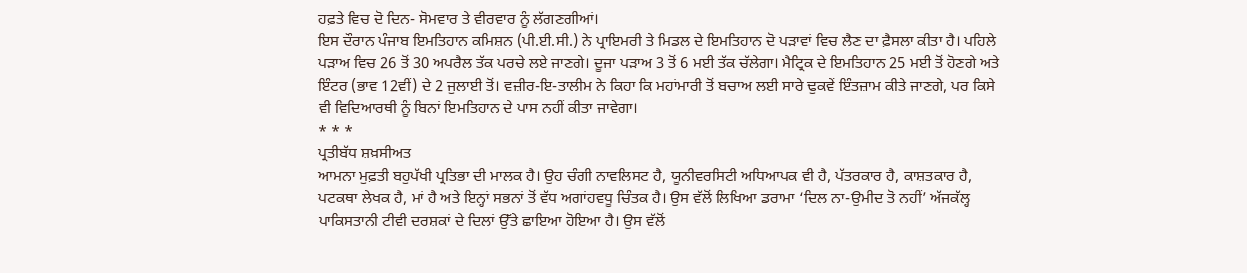ਹਫ਼ਤੇ ਵਿਚ ਦੋ ਦਿਨ- ਸੋਮਵਾਰ ਤੇ ਵੀਰਵਾਰ ਨੂੰ ਲੱਗਣਗੀਆਂ।
ਇਸ ਦੌਰਾਨ ਪੰਜਾਬ ਇਮਤਿਹਾਨ ਕਮਿਸ਼ਨ (ਪੀ.ਈ.ਸੀ.) ਨੇ ਪ੍ਰਾਇਮਰੀ ਤੇ ਮਿਡਲ ਦੇ ਇਮਤਿਹਾਨ ਦੋ ਪੜਾਵਾਂ ਵਿਚ ਲੈਣ ਦਾ ਫ਼ੈਸਲਾ ਕੀਤਾ ਹੈ। ਪਹਿਲੇ ਪੜਾਅ ਵਿਚ 26 ਤੋਂ 30 ਅਪਰੈਲ ਤੱਕ ਪਰਚੇ ਲਏ ਜਾਣਗੇ। ਦੂਜਾ ਪੜਾਅ 3 ਤੋਂ 6 ਮਈ ਤੱਕ ਚੱਲੇਗਾ। ਮੈਟ੍ਰਿਕ ਦੇ ਇਮਤਿਹਾਨ 25 ਮਈ ਤੋਂ ਹੋਣਗੇ ਅਤੇ ਇੰਟਰ (ਭਾਵ 12ਵੀਂ) ਦੇ 2 ਜੁਲਾਈ ਤੋਂ। ਵਜ਼ੀਰ-ਇ-ਤਾਲੀਮ ਨੇ ਕਿਹਾ ਕਿ ਮਹਾਂਮਾਰੀ ਤੋਂ ਬਚਾਅ ਲਈ ਸਾਰੇ ਢੁਕਵੇਂ ਇੰਤਜ਼ਾਮ ਕੀਤੇ ਜਾਣਗੇ, ਪਰ ਕਿਸੇ ਵੀ ਵਿਦਿਆਰਥੀ ਨੂੰ ਬਿਨਾਂ ਇਮਤਿਹਾਨ ਦੇ ਪਾਸ ਨਹੀਂ ਕੀਤਾ ਜਾਵੇਗਾ।
* * *
ਪ੍ਰਤੀਬੱਧ ਸ਼ਖ਼ਸੀਅਤ
ਆਮਨਾ ਮੁਫ਼ਤੀ ਬਹੁਪੱਖੀ ਪ੍ਰਤਿਭਾ ਦੀ ਮਾਲਕ ਹੈ। ਉਹ ਚੰਗੀ ਨਾਵਲਿਸਟ ਹੈ, ਯੂਨੀਵਰਸਿਟੀ ਅਧਿਆਪਕ ਵੀ ਹੈ, ਪੱਤਰਕਾਰ ਹੈ, ਕਾਸ਼ਤਕਾਰ ਹੈ, ਪਟਕਥਾ ਲੇਖਕ ਹੈ, ਮਾਂ ਹੈ ਅਤੇ ਇਨ੍ਹਾਂ ਸਭਨਾਂ ਤੋਂ ਵੱਧ ਅਗਾਂਹਵਧੂ ਚਿੰਤਕ ਹੈ। ਉਸ ਵੱਲੋਂ ਲਿਖਿਆ ਡਰਾਮਾ ‘ਦਿਲ ਨਾ-ਉਮੀਦ ਤੋ ਨਹੀਂ’ ਅੱਜਕੱਲ੍ਹ ਪਾਕਿਸਤਾਨੀ ਟੀਵੀ ਦਰਸ਼ਕਾਂ ਦੇ ਦਿਲਾਂ ਉੱਤੇ ਛਾਇਆ ਹੋਇਆ ਹੈ। ਉਸ ਵੱਲੋਂ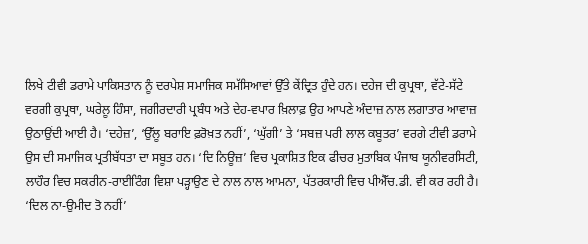ਲਿਖੇ ਟੀਵੀ ਡਰਾਮੇ ਪਾਕਿਸਤਾਨ ਨੂੰ ਦਰਪੇਸ਼ ਸਮਾਜਿਕ ਸਮੱਸਿਆਵਾਂ ਉੱਤੇ ਕੇਂਦ੍ਰਿਤ ਹੁੰਦੇ ਹਨ। ਦਹੇਜ ਦੀ ਕੁਪ੍ਰਥਾ, ਵੱਟੇ-ਸੱਟੇ ਵਰਗੀ ਕੁਪ੍ਰਥਾ, ਘਰੇਲੂ ਹਿੰਸਾ, ਜਗੀਰਦਾਰੀ ਪ੍ਰਬੰਧ ਅਤੇ ਦੇਹ-ਵਪਾਰ ਖ਼ਿਲਾਫ਼ ਉਹ ਆਪਣੇ ਅੰਦਾਜ਼ ਨਾਲ ਲਗਾਤਾਰ ਆਵਾਜ਼ ਉਠਾਉਂਦੀ ਆਈ ਹੈ। ‘ਦਹੇਜ਼’, ‘ਉੱਲੂ ਬਰਾਇ ਫ਼ਰੋਖ਼ਤ ਨਹੀਂ’, ‘ਘੁੱਗੀ’ ਤੇ ‘ਸਬਜ਼ ਪਰੀ ਲਾਲ ਕਬੂਤਰ’ ਵਰਗੇ ਟੀਵੀ ਡਰਾਮੇ ਉਸ ਦੀ ਸਮਾਜਿਕ ਪ੍ਰਤੀਬੱਧਤਾ ਦਾ ਸਬੂਤ ਹਨ। ‘ਦਿ ਨਿਊਜ਼’ ਵਿਚ ਪ੍ਰਕਾਸ਼ਿਤ ਇਕ ਫੀਚਰ ਮੁਤਾਬਿਕ ਪੰਜਾਬ ਯੂਨੀਵਰਸਿਟੀ, ਲਾਹੌਰ ਵਿਚ ਸਕਰੀਨ-ਰਾਈਟਿੰਗ ਵਿਸ਼ਾ ਪੜ੍ਹਾਉਣ ਦੇ ਨਾਲ ਨਾਲ ਆਮਨਾ, ਪੱਤਰਕਾਰੀ ਵਿਚ ਪੀਐੱਚ.ਡੀ. ਵੀ ਕਰ ਰਹੀ ਹੈ। ‘ਦਿਲ ਨਾ-ਉਮੀਦ ਤੋ ਨਹੀਂ’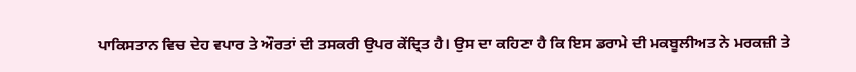ਪਾਕਿਸਤਾਨ ਵਿਚ ਦੇਹ ਵਪਾਰ ਤੇ ਔਰਤਾਂ ਦੀ ਤਸਕਰੀ ਉਪਰ ਕੇਂਦ੍ਰਿਤ ਹੈ। ਉਸ ਦਾ ਕਹਿਣਾ ਹੈ ਕਿ ਇਸ ਡਰਾਮੇ ਦੀ ਮਕਬੂਲੀਅਤ ਨੇ ਮਰਕਜ਼ੀ ਤੇ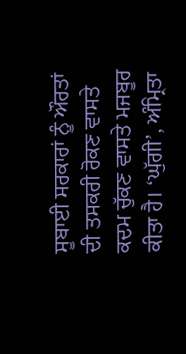ਸੂਬਾਈ ਸਰਕਾਰਾਂ ਨੂੰ ਔਰਤਾਂ ਦੀ ਤਸਕਰੀ ਰੋਕਣ ਵਾਸਤੇ ਕਦਮ ਚੁੱਕਣ ਵਾਸਤੇ ਮਜਬੂਰ ਕੀਤਾ ਹੈ। ‘ਘੁੱਗੀ’, ਅੰਮ੍ਰਿਤਾ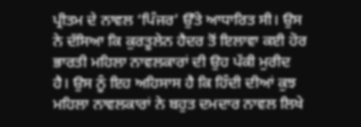ਪ੍ਰੀਤਮ ਦੇ ਨਾਵਲ ‘ਪਿੰਜਰ’ ਉੱਤੇ ਆਧਾਰਿਤ ਸੀ। ਉਸ ਨੇ ਦੱਸਿਆ ਕਿ ਕੁਰਤੂਲੇਨ ਹੈਦਰ ਤੋਂ ਇਲਾਵਾ ਕਈ ਹੋਰ ਭਾਰਤੀ ਮਹਿਲਾ ਨਾਵਲਕਾਰਾਂ ਦੀ ਉਹ ਪੱਕੀ ਮੁਰੀਦ ਹੈ। ਉਸ ਨੂੰ ਇਹ ਅਹਿਸਾਸ ਹੈ ਕਿ ਹਿੰਦੀ ਦੀਆਂ ਕੁਝ ਮਹਿਲਾ ਨਾਵਲਕਾਰਾਂ ਨੇ ਬਹੁਤ ਦਮਦਾਰ ਨਾਵਲ ਲਿਖੇ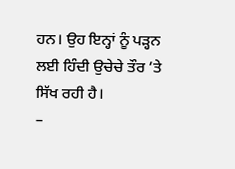ਹਨ। ਉਹ ਇਨ੍ਹਾਂ ਨੂੰ ਪੜ੍ਹਨ ਲਈ ਹਿੰਦੀ ਉਚੇਚੇ ਤੌਰ ’ਤੇ ਸਿੱਖ ਰਹੀ ਹੈ।
–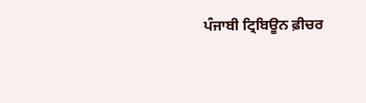ਪੰਜਾਬੀ ਟ੍ਰਿਬਿਊਨ ਫ਼ੀਚਰ